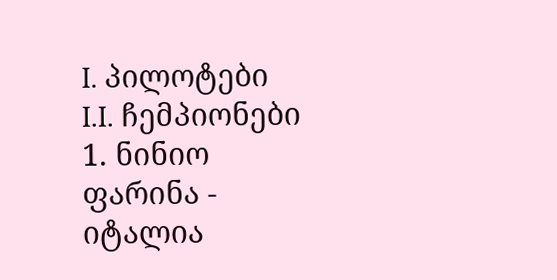I. პილოტები
I.I. ჩემპიონები
1. ნინიო ფარინა - იტალია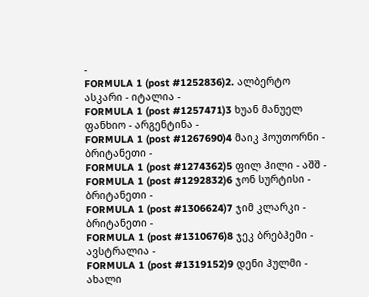-
FORMULA 1 (post #1252836)2. ალბერტო ასკარი - იტალია -
FORMULA 1 (post #1257471)3 ხუან მანუელ ფანხიო - არგენტინა -
FORMULA 1 (post #1267690)4 მაიკ ჰოუთორნი - ბრიტანეთი -
FORMULA 1 (post #1274362)5 ფილ ჰილი - აშშ -
FORMULA 1 (post #1292832)6 ჯონ სურტისი - ბრიტანეთი -
FORMULA 1 (post #1306624)7 ჯიმ კლარკი - ბრიტანეთი -
FORMULA 1 (post #1310676)8 ჯეკ ბრებჰემი - ავსტრალია -
FORMULA 1 (post #1319152)9 დენი ჰულმი - ახალი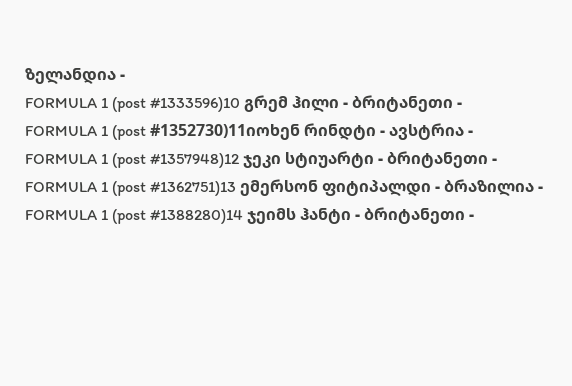ზელანდია -
FORMULA 1 (post #1333596)10 გრემ ჰილი - ბრიტანეთი -
FORMULA 1 (post #1352730)11იოხენ რინდტი - ავსტრია -
FORMULA 1 (post #1357948)12 ჯეკი სტიუარტი - ბრიტანეთი -
FORMULA 1 (post #1362751)13 ემერსონ ფიტიპალდი - ბრაზილია -
FORMULA 1 (post #1388280)14 ჯეიმს ჰანტი - ბრიტანეთი -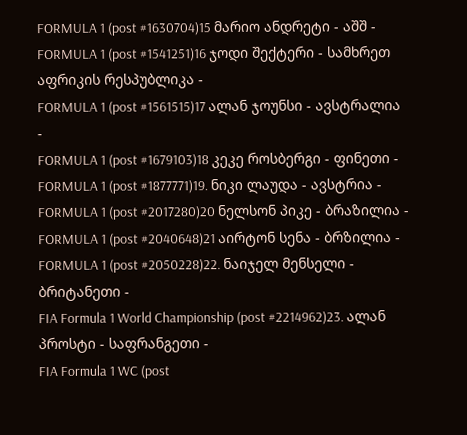FORMULA 1 (post #1630704)15 მარიო ანდრეტი - აშშ -
FORMULA 1 (post #1541251)16 ჯოდი შექტერი - სამხრეთ აფრიკის რესპუბლიკა -
FORMULA 1 (post #1561515)17 ალან ჯოუნსი - ავსტრალია -
FORMULA 1 (post #1679103)18 კეკე როსბერგი - ფინეთი -
FORMULA 1 (post #1877771)19. ნიკი ლაუდა - ავსტრია -
FORMULA 1 (post #2017280)20 ნელსონ პიკე - ბრაზილია -
FORMULA 1 (post #2040648)21 აირტონ სენა - ბრზილია -
FORMULA 1 (post #2050228)22. ნაიჯელ მენსელი - ბრიტანეთი -
FIA Formula 1 World Championship (post #2214962)23. ალან პროსტი - საფრანგეთი -
FIA Formula 1 WC (post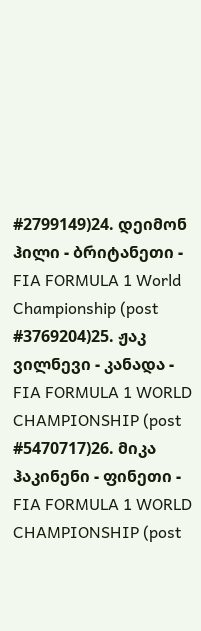#2799149)24. დეიმონ ჰილი - ბრიტანეთი -
FIA FORMULA 1 World Championship (post #3769204)25. ჟაკ ვილნევი - კანადა -
FIA FORMULA 1 WORLD CHAMPIONSHIP (post #5470717)26. მიკა ჰაკინენი - ფინეთი -
FIA FORMULA 1 WORLD CHAMPIONSHIP (post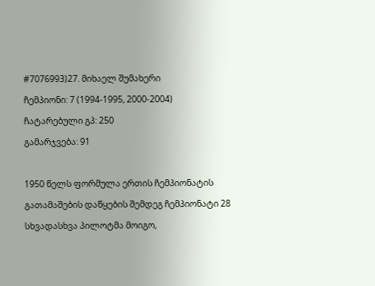#7076993)27. მიხაელ შუმახერი
ჩემპიონი: 7 (1994-1995, 2000-2004)
ჩატარებული გპ: 250
გამარჯვება: 91

1950 წელს ფორმულა ერთის ჩემპიონატის გათამაშების დაწყების შემდეგ ჩემპიონატი 28 სხვადასხვა პილოტმა მოიგო,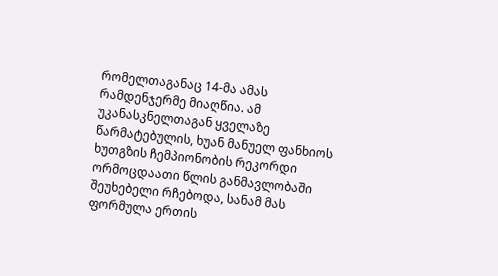რომელთაგანაც 14-მა ამას რამდენჯერმე მიაღწია. ამ უკანასკნელთაგან ყველაზე წარმატებულის, ხუან მანუელ ფანხიოს ხუთგზის ჩემპიონობის რეკორდი ორმოცდაათი წლის განმავლობაში შეუხებელი რჩებოდა, სანამ მას ფორმულა ერთის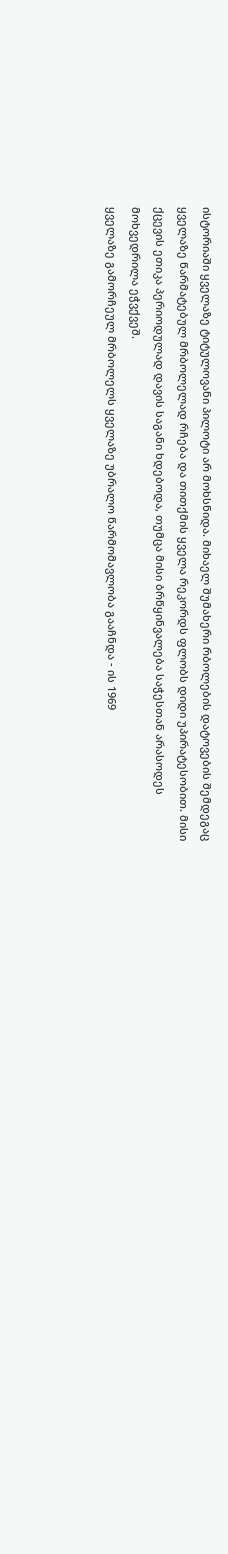ისტორიაში ყველაზე ტიტულოვანი პილოტი არ მოხსნიდა. მიხაელ შუმახერი რბოლების დატოვების შემდეგაც ყველაზე წარმატებულ მრბოლელად რჩება და თითქმის ყველა რეკორდს ფლობს დიდი უპირატესობით. მისი ქცევის ეთიკა პერიოდულად დავის საგანი ხდებოდა, თუმცა მისი ბრწყინვალება საჭესთან არასოდეს მოხვედრილა ეჭვქვეშ.
ყველაზე გამორჩეულ მრბოლელს ყველაზე უბრალო წარმომავლობა გააჩნდა - ის 1969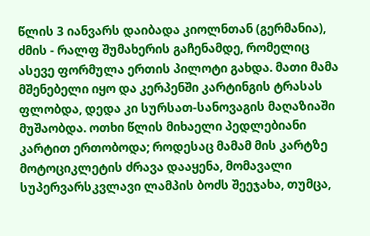წლის 3 იანვარს დაიბადა კიოლნთან (გერმანია), ძმის - რალფ შუმახერის გაჩენამდე, რომელიც ასევე ფორმულა ერთის პილოტი გახდა. მათი მამა მშენებელი იყო და კერპენში კარტინგის ტრასას ფლობდა, დედა კი სურსათ-სანოვაგის მაღაზიაში მუშაობდა. ოთხი წლის მიხაელი პედლებიანი კარტით ერთობოდა; როდესაც მამამ მის კარტზე მოტოციკლეტის ძრავა დააყენა, მომავალი სუპერვარსკვლავი ლამპის ბოძს შეეჯახა, თუმცა,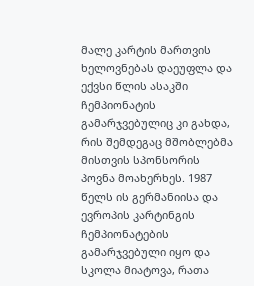მალე კარტის მართვის ხელოვნებას დაეუფლა და ექვსი წლის ასაკში ჩემპიონატის გამარჯვებულიც კი გახდა, რის შემდეგაც მშობლებმა მისთვის სპონსორის პოვნა მოახერხეს. 1987 წელს ის გერმანიისა და ევროპის კარტინგის ჩემპიონატების გამარჯვებული იყო და სკოლა მიატოვა, რათა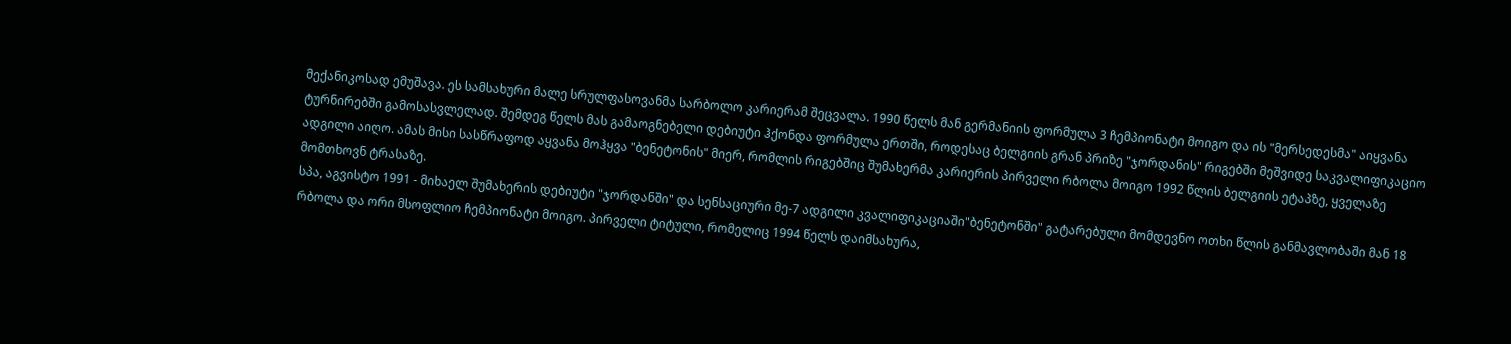მექანიკოსად ემუშავა. ეს სამსახური მალე სრულფასოვანმა სარბოლო კარიერამ შეცვალა. 1990 წელს მან გერმანიის ფორმულა 3 ჩემპიონატი მოიგო და ის "მერსედესმა" აიყვანა ტურნირებში გამოსასვლელად. შემდეგ წელს მას გამაოგნებელი დებიუტი ჰქონდა ფორმულა ერთში, როდესაც ბელგიის გრან პრიზე "ჯორდანის" რიგებში მეშვიდე საკვალიფიკაციო ადგილი აიღო. ამას მისი სასწრაფოდ აყვანა მოჰყვა "ბენეტონის" მიერ, რომლის რიგებშიც შუმახერმა კარიერის პირველი რბოლა მოიგო 1992 წლის ბელგიის ეტაპზე, ყველაზე მომთხოვნ ტრასაზე.
სპა, აგვისტო 1991 - მიხაელ შუმახერის დებიუტი "ჯორდანში" და სენსაციური მე-7 ადგილი კვალიფიკაციაში"ბენეტონში" გატარებული მომდევნო ოთხი წლის განმავლობაში მან 18 რბოლა და ორი მსოფლიო ჩემპიონატი მოიგო. პირველი ტიტული, რომელიც 1994 წელს დაიმსახურა,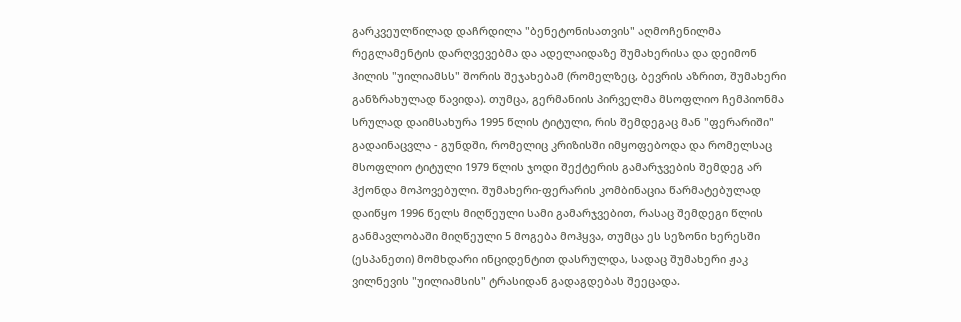გარკვეულწილად დაჩრდილა "ბენეტონისათვის" აღმოჩენილმა რეგლამენტის დარღვევებმა და ადელაიდაზე შუმახერისა და დეიმონ ჰილის "უილიამსს" შორის შეჯახებამ (რომელზეც, ბევრის აზრით, შუმახერი განზრახულად წავიდა). თუმცა, გერმანიის პირველმა მსოფლიო ჩემპიონმა სრულად დაიმსახურა 1995 წლის ტიტული, რის შემდეგაც მან "ფერარიში" გადაინაცვლა - გუნდში, რომელიც კრიზისში იმყოფებოდა და რომელსაც მსოფლიო ტიტული 1979 წლის ჯოდი შექტერის გამარჯვების შემდეგ არ ჰქონდა მოპოვებული. შუმახერი-ფერარის კომბინაცია წარმატებულად დაიწყო 1996 წელს მიღწეული სამი გამარჯვებით, რასაც შემდეგი წლის განმავლობაში მიღწეული 5 მოგება მოჰყვა, თუმცა ეს სეზონი ხერესში (ესპანეთი) მომხდარი ინციდენტით დასრულდა, სადაც შუმახერი ჟაკ ვილნევის "უილიამსის" ტრასიდან გადაგდებას შეეცადა.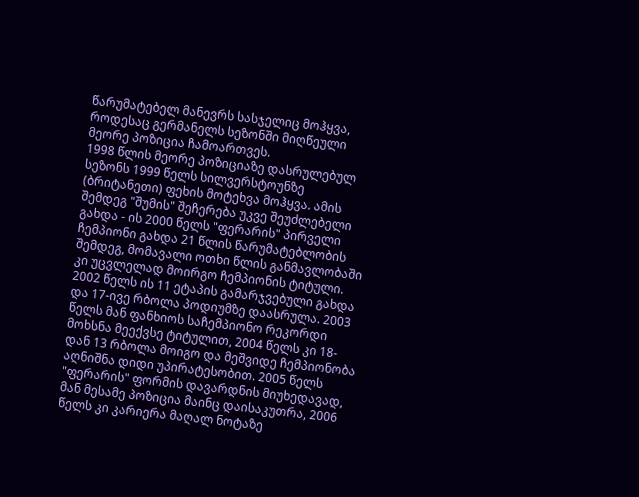წარუმატებელ მანევრს სასჯელიც მოჰყვა, როდესაც გერმანელს სეზონში მიღწეული მეორე პოზიცია ჩამოართვეს.
1998 წლის მეორე პოზიციაზე დასრულებულ სეზონს 1999 წელს სილვერსტოუნზე (ბრიტანეთი) ფეხის მოტეხვა მოჰყვა. ამის შემდეგ "შუმის" შეჩერება უკვე შეუძლებელი გახდა - ის 2000 წელს "ფერარის" პირველი ჩემპიონი გახდა 21 წლის წარუმატებლობის შემდეგ, მომავალი ოთხი წლის განმავლობაში კი უცვლელად მოირგო ჩემპიონის ტიტული. 2002 წელს ის 11 ეტაპის გამარჯვებული გახდა და 17-ივე რბოლა პოდიუმზე დაასრულა. 2003 წელს მან ფანხიოს საჩემპიონო რეკორდი მოხსნა მეექვსე ტიტულით, 2004 წელს კი 18-დან 13 რბოლა მოიგო და მეშვიდე ჩემპიონობა აღნიშნა დიდი უპირატესობით. 2005 წელს "ფერარის" ფორმის დავარდნის მიუხედავად, მან მესამე პოზიცია მაინც დაისაკუთრა, 2006 წელს კი კარიერა მაღალ ნოტაზე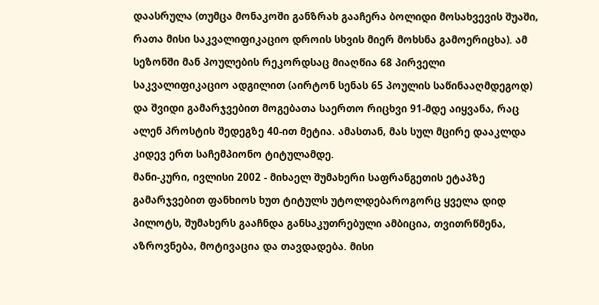დაასრულა (თუმცა მონაკოში განზრახ გააჩერა ბოლიდი მოსახვევის შუაში, რათა მისი საკვალიფიკაციო დროის სხვის მიერ მოხსნა გამოერიცხა). ამ სეზონში მან პოულების რეკორდსაც მიაღწია 68 პირველი საკვალიფიკაციო ადგილით (აირტონ სენას 65 პოულის საწინააღმდეგოდ) და შვიდი გამარჯვებით მოგებათა საერთო რიცხვი 91-მდე აიყვანა, რაც ალენ პროსტის შედეგზე 40-ით მეტია. ამასთან, მას სულ მცირე დააკლდა კიდევ ერთ საჩემპიონო ტიტულამდე.
მანი-კური, ივლისი 2002 - მიხაელ შუმახერი საფრანგეთის ეტაპზე გამარჯვებით ფანხიოს ხუთ ტიტულს უტოლდებაროგორც ყველა დიდ პილოტს, შუმახერს გააჩნდა განსაკუთრებული ამბიცია, თვითრწმენა, აზროვნება, მოტივაცია და თავდადება. მისი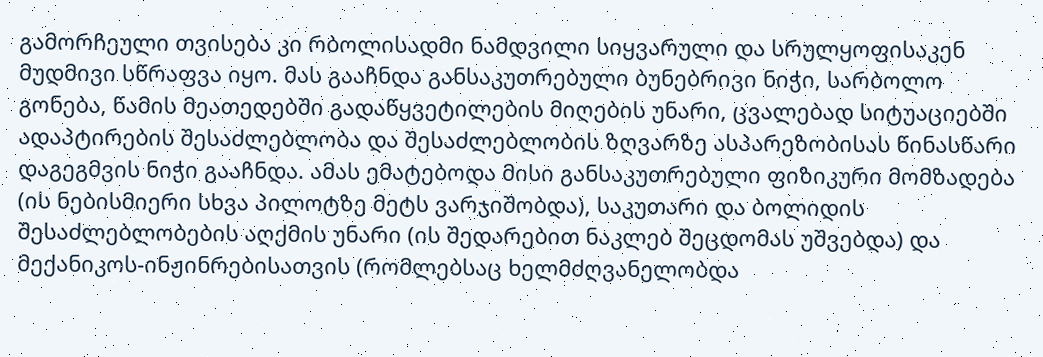გამორჩეული თვისება კი რბოლისადმი ნამდვილი სიყვარული და სრულყოფისაკენ მუდმივი სწრაფვა იყო. მას გააჩნდა განსაკუთრებული ბუნებრივი ნიჭი, სარბოლო გონება, წამის მეათედებში გადაწყვეტილების მიღების უნარი, ცვალებად სიტუაციებში ადაპტირების შესაძლებლობა და შესაძლებლობის ზღვარზე ასპარეზობისას წინასწარი დაგეგმვის ნიჭი გააჩნდა. ამას ემატებოდა მისი განსაკუთრებული ფიზიკური მომზადება (ის ნებისმიერი სხვა პილოტზე მეტს ვარჯიშობდა), საკუთარი და ბოლიდის შესაძლებლობების აღქმის უნარი (ის შედარებით ნაკლებ შეცდომას უშვებდა) და მექანიკოს-ინჟინრებისათვის (რომლებსაც ხელმძღვანელობდა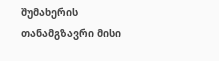შუმახერის თანამგზავრი მისი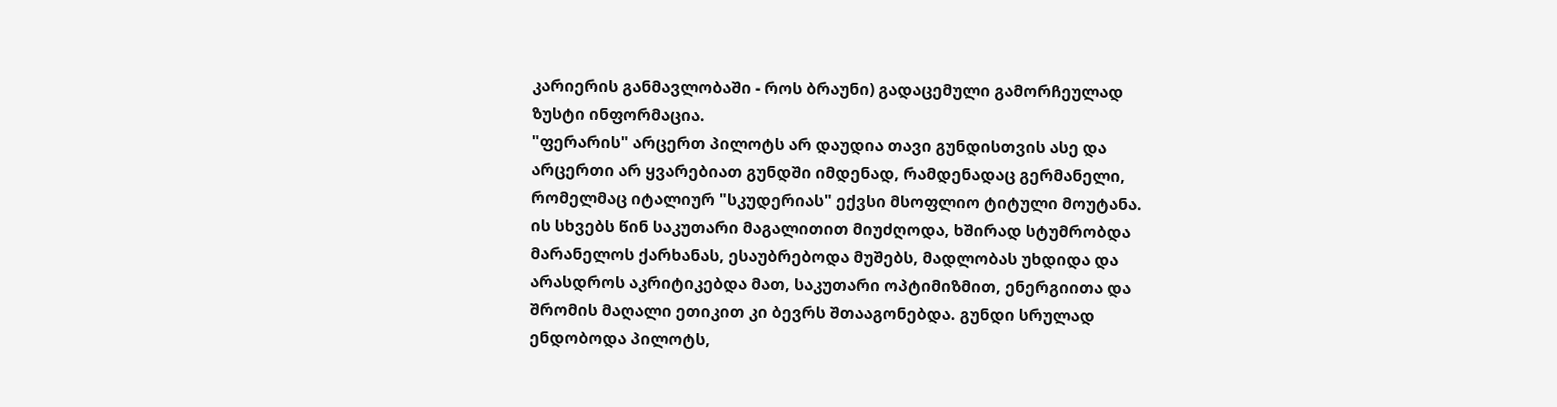კარიერის განმავლობაში - როს ბრაუნი) გადაცემული გამორჩეულად ზუსტი ინფორმაცია.
"ფერარის" არცერთ პილოტს არ დაუდია თავი გუნდისთვის ასე და არცერთი არ ყვარებიათ გუნდში იმდენად, რამდენადაც გერმანელი, რომელმაც იტალიურ "სკუდერიას" ექვსი მსოფლიო ტიტული მოუტანა. ის სხვებს წინ საკუთარი მაგალითით მიუძღოდა, ხშირად სტუმრობდა მარანელოს ქარხანას, ესაუბრებოდა მუშებს, მადლობას უხდიდა და არასდროს აკრიტიკებდა მათ, საკუთარი ოპტიმიზმით, ენერგიითა და შრომის მაღალი ეთიკით კი ბევრს შთააგონებდა. გუნდი სრულად ენდობოდა პილოტს,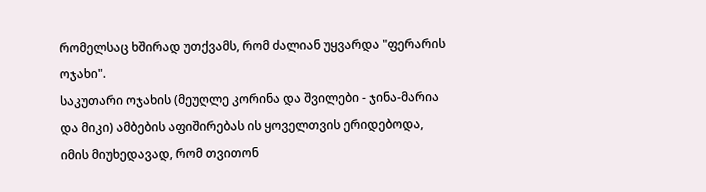რომელსაც ხშირად უთქვამს, რომ ძალიან უყვარდა "ფერარის ოჯახი".
საკუთარი ოჯახის (მეუღლე კორინა და შვილები - ჯინა-მარია და მიკი) ამბების აფიშირებას ის ყოველთვის ერიდებოდა, იმის მიუხედავად, რომ თვითონ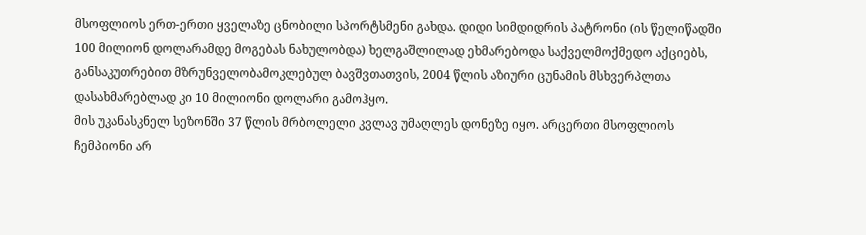მსოფლიოს ერთ-ერთი ყველაზე ცნობილი სპორტსმენი გახდა. დიდი სიმდიდრის პატრონი (ის წელიწადში 100 მილიონ დოლარამდე მოგებას ნახულობდა) ხელგაშლილად ეხმარებოდა საქველმოქმედო აქციებს, განსაკუთრებით მზრუნველობამოკლებულ ბავშვთათვის, 2004 წლის აზიური ცუნამის მსხვერპლთა დასახმარებლად კი 10 მილიონი დოლარი გამოჰყო.
მის უკანასკნელ სეზონში 37 წლის მრბოლელი კვლავ უმაღლეს დონეზე იყო. არცერთი მსოფლიოს ჩემპიონი არ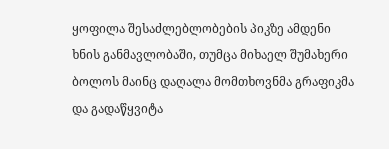ყოფილა შესაძლებლობების პიკზე ამდენი ხნის განმავლობაში, თუმცა მიხაელ შუმახერი ბოლოს მაინც დაღალა მომთხოვნმა გრაფიკმა და გადაწყვიტა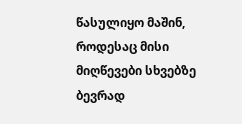წასულიყო მაშინ, როდესაც მისი მიღწევები სხვებზე ბევრად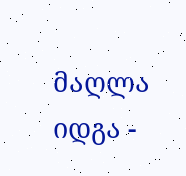მაღლა იდგა -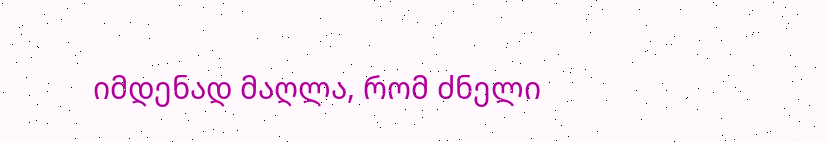იმდენად მაღლა, რომ ძნელი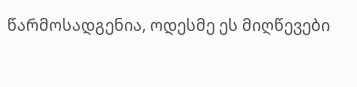წარმოსადგენია, ოდესმე ეს მიღწევები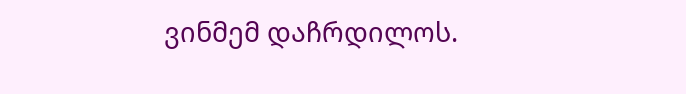ვინმემ დაჩრდილოს.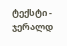ტექსტი - ჯერალდ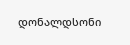დონალდსონი